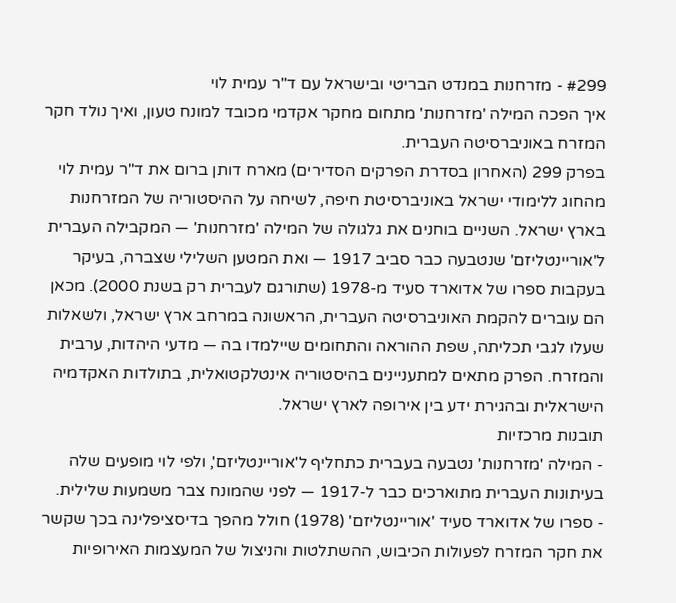#299 - מזרחנות במנדט הבריטי ובישראל עם ד"ר עמית לוי
איך הפכה המילה 'מזרחנות' מתחום מחקר אקדמי מכובד למונח טעון, ואיך נולד חקר המזרח באוניברסיטה העברית.
בפרק 299 (האחרון בסדרת הפרקים הסדירים) מארח דותן ברום את ד"ר עמית לוי מהחוג ללימודי ישראל באוניברסיטת חיפה, לשיחה על ההיסטוריה של המזרחנות בארץ ישראל. השניים בוחנים את גלגולה של המילה 'מזרחנות' — המקבילה העברית ל'אוריינטליזם' שנטבעה כבר סביב 1917 — ואת המטען השלילי שצברה, בעיקר בעקבות ספרו של אדוארד סעיד מ-1978 (שתורגם לעברית רק בשנת 2000). מכאן הם עוברים להקמת האוניברסיטה העברית, הראשונה במרחב ארץ ישראל, ולשאלות שעלו לגבי תכליתה, שפת ההוראה והתחומים שיילמדו בה — מדעי היהדות, ערבית והמזרח. הפרק מתאים למתעניינים בהיסטוריה אינטלקטואלית, בתולדות האקדמיה הישראלית ובהגירת ידע בין אירופה לארץ ישראל.
תובנות מרכזיות
- המילה 'מזרחנות' נטבעה בעברית כתחליף ל'אוריינטליזם', ולפי לוי מופעים שלה בעיתונות העברית מתוארכים כבר ל-1917 — לפני שהמונח צבר משמעות שלילית.
- ספרו של אדוארד סעיד 'אוריינטליזם' (1978) חולל מהפך בדיסציפלינה בכך שקשר את חקר המזרח לפעולות הכיבוש, ההשתלטות והניצול של המעצמות האירופיות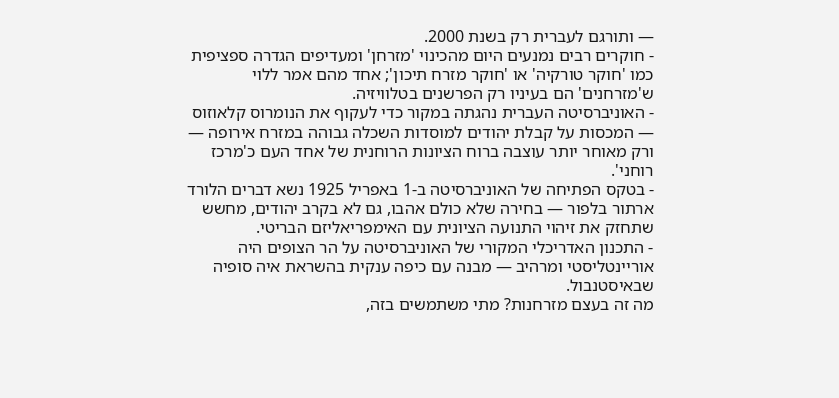— ותורגם לעברית רק בשנת 2000.
- חוקרים רבים נמנעים היום מהכינוי 'מזרחן' ומעדיפים הגדרה ספציפית כמו 'חוקר טורקיה' או 'חוקר מזרח תיכון'; אחד מהם אמר ללוי ש'מזרחנים' הם בעיניו רק הפרשנים בטלוויזיה.
- האוניברסיטה העברית נהגתה במקור כדי לעקוף את הנומרוס קלאוזוס — המכסות על קבלת יהודים למוסדות השכלה גבוהה במזרח אירופה — ורק מאוחר יותר עוצבה ברוח הציונות הרוחנית של אחד העם כ'מרכז רוחני'.
- בטקס הפתיחה של האוניברסיטה ב-1 באפריל 1925 נשא דברים הלורד ארתור בלפור — בחירה שלא כולם אהבו, גם לא בקרב יהודים, מחשש שתחזק את זיהוי התנועה הציונית עם האימפריאליזם הבריטי.
- התכנון האדריכלי המקורי של האוניברסיטה על הר הצופים היה אוריינטליסטי ומרהיב — מבנה עם כיפה ענקית בהשראת איה סופיה שבאיסטנבול.
מה זה בעצם מזרחנות? מתי משתמשים בזה,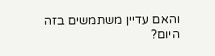והאם עדיין משתמשים בזה היום?